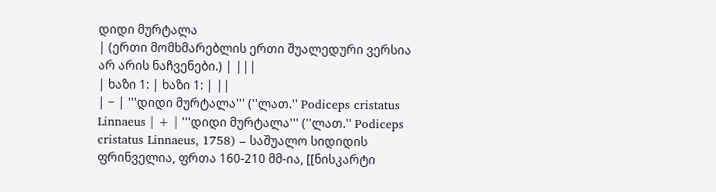დიდი მურტალა
| (ერთი მომხმარებლის ერთი შუალედური ვერსია არ არის ნაჩვენები.) | |||
| ხაზი 1: | ხაზი 1: | ||
| − | '''დიდი მურტალა''' (''ლათ.'' Podiceps cristatus Linnaeus | + | '''დიდი მურტალა''' (''ლათ.'' Podiceps cristatus Linnaeus, 1758) – საშუალო სიდიდის ფრინველია, ფრთა 160-210 მმ-ია, [[ნისკარტი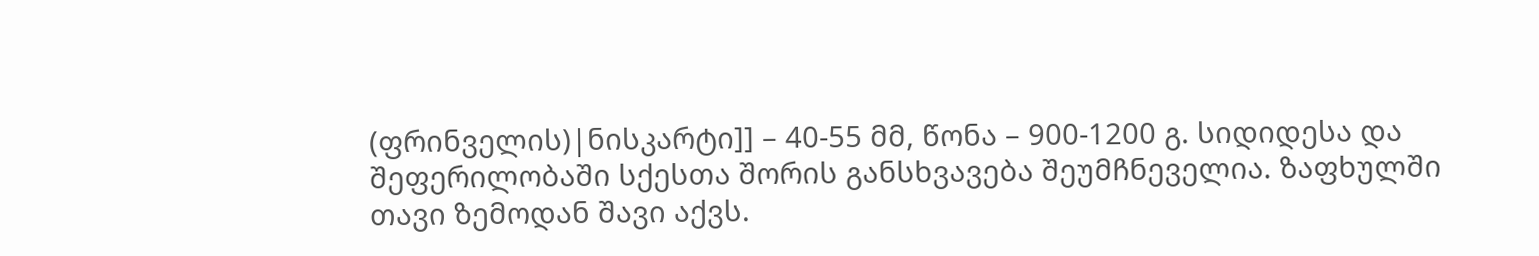(ფრინველის)|ნისკარტი]] – 40-55 მმ, წონა – 900-1200 გ. სიდიდესა და შეფერილობაში სქესთა შორის განსხვავება შეუმჩნეველია. ზაფხულში თავი ზემოდან შავი აქვს.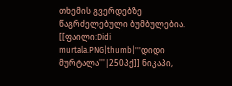თხემის გვერდებზე წაგრძელებული ბუმბულებია. [[ფაილი:Didi murtala.PNG|thumb|'''დიდი მურტალა'''|250პქ]] ნიკაპი,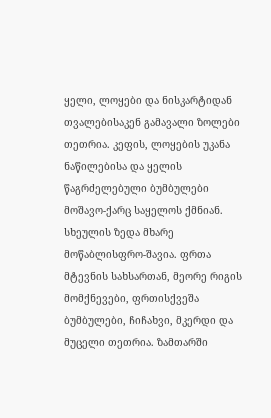ყელი, ლოყები და ნისკარტიდან თვალებისაკენ გამავალი ზოლები თეთრია. კეფის, ლოყების უკანა ნაწილებისა და ყელის წაგრძელებული ბუმბულები მოშავო-ქარც საყელოს ქმნიან. სხეულის ზედა მხარე მოწაბლისფრო-შავია. ფრთა მტევნის სახსართან, მეორე რიგის მომქნევები, ფრთისქვეშა ბუმბულები, ჩიჩახვი, მკერდი და მუცელი თეთრია. ზამთარში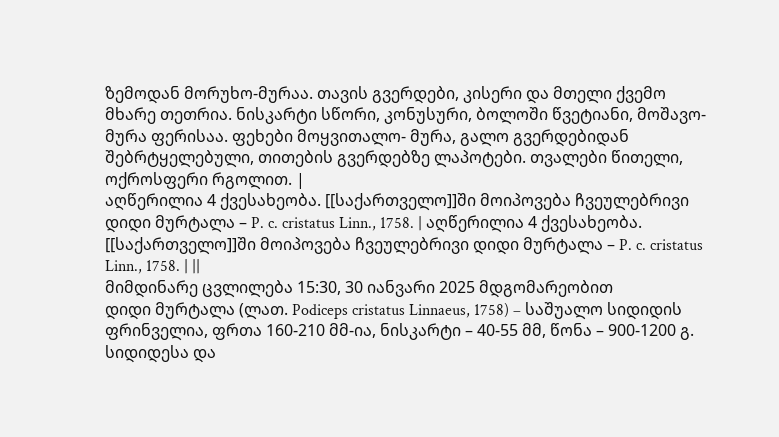ზემოდან მორუხო-მურაა. თავის გვერდები, კისერი და მთელი ქვემო მხარე თეთრია. ნისკარტი სწორი, კონუსური, ბოლოში წვეტიანი, მოშავო-მურა ფერისაა. ფეხები მოყვითალო- მურა, გალო გვერდებიდან შებრტყელებული, თითების გვერდებზე ლაპოტები. თვალები წითელი, ოქროსფერი რგოლით. |
აღწერილია 4 ქვესახეობა. [[საქართველო]]ში მოიპოვება ჩვეულებრივი დიდი მურტალა – P. c. cristatus Linn., 1758. | აღწერილია 4 ქვესახეობა. [[საქართველო]]ში მოიპოვება ჩვეულებრივი დიდი მურტალა – P. c. cristatus Linn., 1758. | ||
მიმდინარე ცვლილება 15:30, 30 იანვარი 2025 მდგომარეობით
დიდი მურტალა (ლათ. Podiceps cristatus Linnaeus, 1758) – საშუალო სიდიდის ფრინველია, ფრთა 160-210 მმ-ია, ნისკარტი – 40-55 მმ, წონა – 900-1200 გ. სიდიდესა და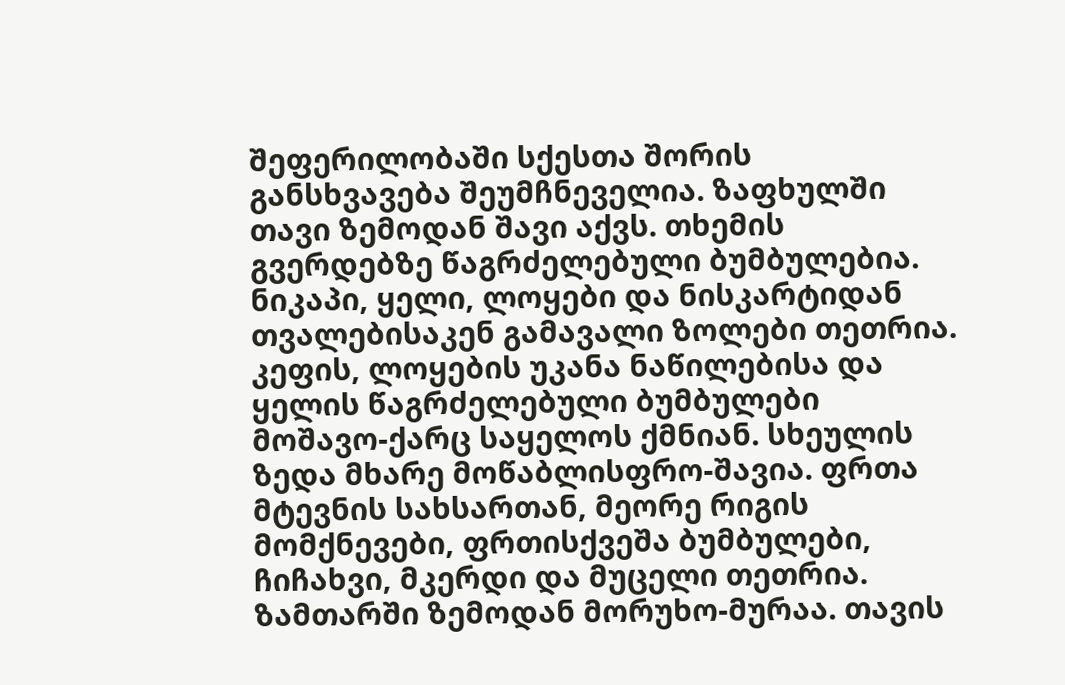შეფერილობაში სქესთა შორის განსხვავება შეუმჩნეველია. ზაფხულში თავი ზემოდან შავი აქვს. თხემის გვერდებზე წაგრძელებული ბუმბულებია. ნიკაპი, ყელი, ლოყები და ნისკარტიდან თვალებისაკენ გამავალი ზოლები თეთრია. კეფის, ლოყების უკანა ნაწილებისა და ყელის წაგრძელებული ბუმბულები მოშავო-ქარც საყელოს ქმნიან. სხეულის ზედა მხარე მოწაბლისფრო-შავია. ფრთა მტევნის სახსართან, მეორე რიგის მომქნევები, ფრთისქვეშა ბუმბულები, ჩიჩახვი, მკერდი და მუცელი თეთრია. ზამთარში ზემოდან მორუხო-მურაა. თავის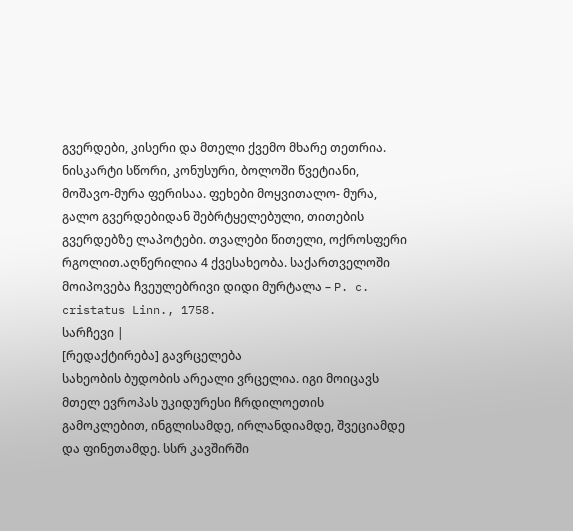გვერდები, კისერი და მთელი ქვემო მხარე თეთრია. ნისკარტი სწორი, კონუსური, ბოლოში წვეტიანი, მოშავო-მურა ფერისაა. ფეხები მოყვითალო- მურა, გალო გვერდებიდან შებრტყელებული, თითების გვერდებზე ლაპოტები. თვალები წითელი, ოქროსფერი რგოლით.აღწერილია 4 ქვესახეობა. საქართველოში მოიპოვება ჩვეულებრივი დიდი მურტალა – P. c. cristatus Linn., 1758.
სარჩევი |
[რედაქტირება] გავრცელება
სახეობის ბუდობის არეალი ვრცელია. იგი მოიცავს მთელ ევროპას უკიდურესი ჩრდილოეთის გამოკლებით, ინგლისამდე, ირლანდიამდე, შვეციამდე და ფინეთამდე. სსრ კავშირში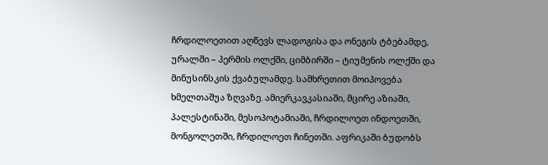ჩრდილოეთით აღწევს ლადოგისა და ონეგის ტბებამდე, ურალში – პერმის ოლქში, ციმბირში – ტიუმენის ოლქში და მინუსინსკის ქვაბულამდე. სამხრეთით მოიპოვება ხმელთაშუა ზღვაზე. ამიერკავკასიაში, მცირე აზიაში, პალესტინაში, მესოპოტამიაში, ჩრდილოეთ ინდოეთში, მონგოლეთში, ჩრდილოეთ ჩინეთში. აფრიკაში ბუდობს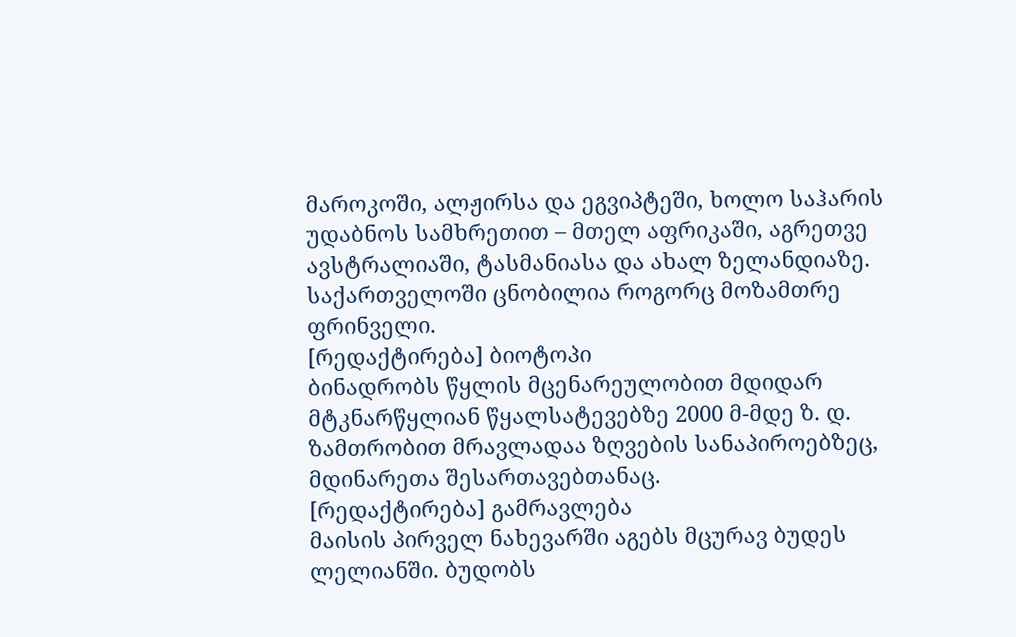მაროკოში, ალჟირსა და ეგვიპტეში, ხოლო საჰარის უდაბნოს სამხრეთით – მთელ აფრიკაში, აგრეთვე ავსტრალიაში, ტასმანიასა და ახალ ზელანდიაზე. საქართველოში ცნობილია როგორც მოზამთრე ფრინველი.
[რედაქტირება] ბიოტოპი
ბინადრობს წყლის მცენარეულობით მდიდარ მტკნარწყლიან წყალსატევებზე 2000 მ-მდე ზ. დ. ზამთრობით მრავლადაა ზღვების სანაპიროებზეც, მდინარეთა შესართავებთანაც.
[რედაქტირება] გამრავლება
მაისის პირველ ნახევარში აგებს მცურავ ბუდეს ლელიანში. ბუდობს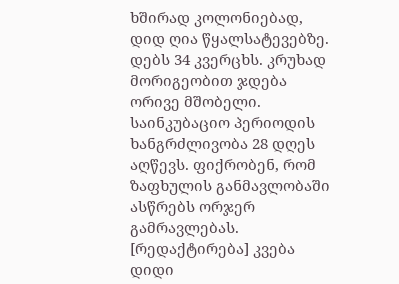ხშირად კოლონიებად, დიდ ღია წყალსატევებზე. დებს 34 კვერცხს. კრუხად მორიგეობით ჯდება ორივე მშობელი. საინკუბაციო პერიოდის ხანგრძლივობა 28 დღეს აღწევს. ფიქრობენ, რომ ზაფხულის განმავლობაში ასწრებს ორჯერ გამრავლებას.
[რედაქტირება] კვება
დიდი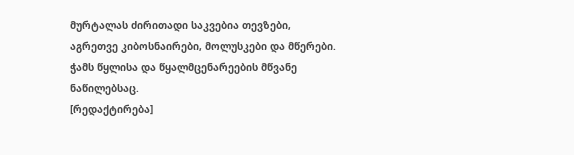მურტალას ძირითადი საკვებია თევზები, აგრეთვე კიბოსნაირები, მოლუსკები და მწერები. ჭამს წყლისა და წყალმცენარეების მწვანე ნაწილებსაც.
[რედაქტირება]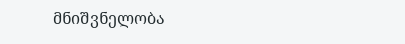მნიშვნელობა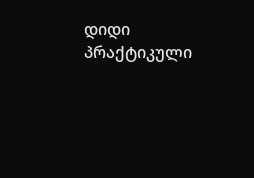დიდი პრაქტიკული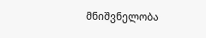მნიშვნელობა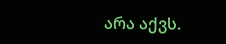არა აქვს.